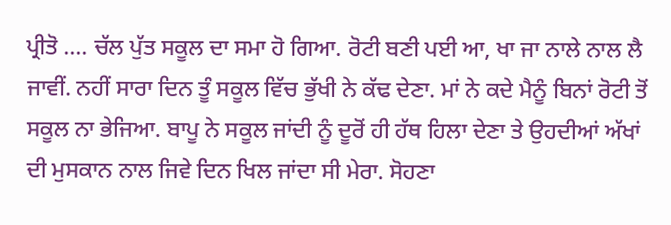ਪ੍ਰੀਤੋ …. ਚੱਲ ਪੁੱਤ ਸਕੂਲ ਦਾ ਸਮਾ ਹੋ ਗਿਆ. ਰੋਟੀ ਬਣੀ ਪਈ ਆ, ਖਾ ਜਾ ਨਾਲੇ ਨਾਲ ਲੈ ਜਾਵੀਂ. ਨਹੀਂ ਸਾਰਾ ਦਿਨ ਤੂੰ ਸਕੂਲ ਵਿੱਚ ਭੁੱਖੀ ਨੇ ਕੱਢ ਦੇਣਾ. ਮਾਂ ਨੇ ਕਦੇ ਮੈਨੂੰ ਬਿਨਾਂ ਰੋਟੀ ਤੋਂ ਸਕੂਲ ਨਾ ਭੇਜਿਆ. ਬਾਪੂ ਨੇ ਸਕੂਲ ਜਾਂਦੀ ਨੂੰ ਦੂਰੋਂ ਹੀ ਹੱਥ ਹਿਲਾ ਦੇਣਾ ਤੇ ਉਹਦੀਆਂ ਅੱਖਾਂ ਦੀ ਮੁਸਕਾਨ ਨਾਲ ਜਿਵੇ ਦਿਨ ਖਿਲ ਜਾਂਦਾ ਸੀ ਮੇਰਾ. ਸੋਹਣਾ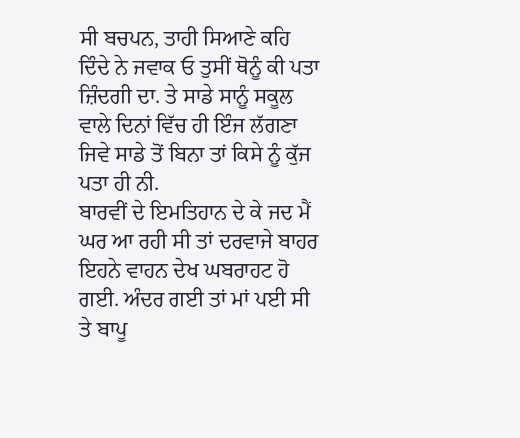ਸੀ ਬਚਪਨ, ਤਾਹੀ ਸਿਆਣੇ ਕਹਿ ਦਿੰਦੇ ਨੇ ਜਵਾਕ ਓ ਤੁਸੀਂ ਥੋਨੂੰ ਕੀ ਪਤਾ ਜ਼ਿੰਦਗੀ ਦਾ. ਤੇ ਸਾਡੇ ਸਾਨੂੰ ਸਕੂਲ ਵਾਲੇ ਦਿਨਾਂ ਵਿੱਚ ਹੀ ਇੰਜ ਲੱਗਣਾ ਜਿਵੇ ਸਾਡੇ ਤੋਂ ਬਿਨਾ ਤਾਂ ਕਿਸੇ ਨੂੰ ਕੁੱਜ ਪਤਾ ਹੀ ਨੀ.
ਬਾਰਵੀਂ ਦੇ ਇਮਤਿਹਾਨ ਦੇ ਕੇ ਜਦ ਮੈਂ ਘਰ ਆ ਰਹੀ ਸੀ ਤਾਂ ਦਰਵਾਜੇ ਬਾਹਰ ਇਹਨੇ ਵਾਹਨ ਦੇਖ ਘਬਰਾਹਟ ਹੋ ਗਈ. ਅੰਦਰ ਗਈ ਤਾਂ ਮਾਂ ਪਈ ਸੀ ਤੇ ਬਾਪੂ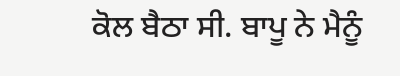ਕੋਲ ਬੈਠਾ ਸੀ. ਬਾਪੂ ਨੇ ਮੈਨੂੰ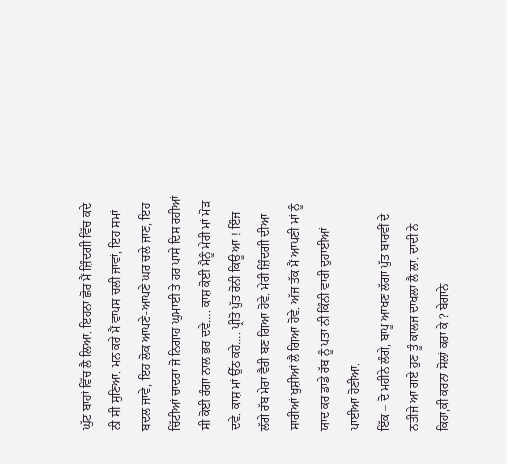ਘੁੱਟ ਬਾਹਾਂ ਵਿੱਚ ਲੈ ਲਿਆ. ਇਹਨਾ ਛੋਰ ਮੈਂ ਜ਼ਿੰਦਗੀ ਵਿੱਚ ਕਦੇ ਨੀ ਸੀ ਸੁਣਿਆ. ਮਨ ਕਰੇ ਮੈਂ ਵਾਪਸ ਚਲੀ ਜਾਵਾਂ, ਇਹ ਸਮਾਂ ਬਦਲ ਜਾਵੇ, ਇਹ ਲੋਕ ਆਪਣੇ-ਆਪਣੇ ਘਰ ਚਲੇ ਜਾਣ, ਇਹ ਚਿੱਟੀਆਂ ਚਾਦਰਾ ਜੋ ਨਿਗਾਹ ਘੁਮਾਈ ਤੇ ਹਰ ਪਾਸੇ ਦਿਸ ਰਹੀਆਂ ਸੀ ਕੋਈ ਰੰਗਾ ਨਾਲ ਭਰ ਦਵੇ…. ਕਾਸ਼ ਕੋਈ ਮੈਨੂੰ ਮੇਰੀ ਮਾਂ ਮੋੜ ਦਵੇ. ਕਾਸ਼ ਮਾਂ ਉੱਠ ਕਹੇ…. ਪ੍ਰੀਤੋ ਪੁੱਤ ਰੋਨੀ ਕਿਊ ਆ ! ਇੰਜ ਲੱਗੇ ਰੱਬ ਮੇਰਾ ਵੈਰੀ ਬਣ ਗਿਆ ਹੋਵੇ. ਮੇਰੀ ਜ਼ਿੰਦਗੀ ਦੀਆ ਸਾਰੀਆਂ ਖੁਸ਼ੀਆਂ ਲੈ ਗਿਆ ਹੋਵੇ. ਅੱਜ ਤੱਕ ਮੈਂ ਆਪਣੀ ਮਾਂ ਨੂੰ ਯਾਦ ਕਰ ਡਾਡੇ ਰੱਬ ਨੂੰ ਪਤਾ ਨੀ ਕਿੰਨੀ ਵਾਰੀ ਦੁਹਾਈਆਂ ਪਾਈਆ ਹੋਣੀਆ.
ਇੱਕ – ਦੋ ਮਹੀਨੇ ਲੰਗੇ, ਬਾਪੂ ਆਖਣ ਲੱਗਾ ਪੁੱਤ ਬਾਰਵੀਂ ਦੇ ਨਤੀਜੇ ਆ ਗਏ ਹੁਣ ਤੂੰ ਕਾਲਜ ਦਾਖਲਾ ਲੈ ਲਾ. ਦਾਦੀ ਨੇ ਕਿਹਾ,ਕੀ ਕਰਨਾ ਸੋਲਾਂ ਕਰਾ ਕੇ ? ਬੇਗਾਨੇ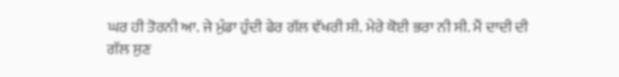ਘਰ ਹੀ ਤੋਰਨੀ ਆ. ਜੇ ਮੁੰਡਾ ਹੁੰਦੀ ਫੇਰ ਗੱਲ ਵੱਖਰੀ ਸੀ. ਮੇਰੇ ਕੋਈ ਭਰਾ ਨੀ ਸੀ. ਮੈਂ ਦਾਦੀ ਦੀ ਗੱਲ ਸੁਣ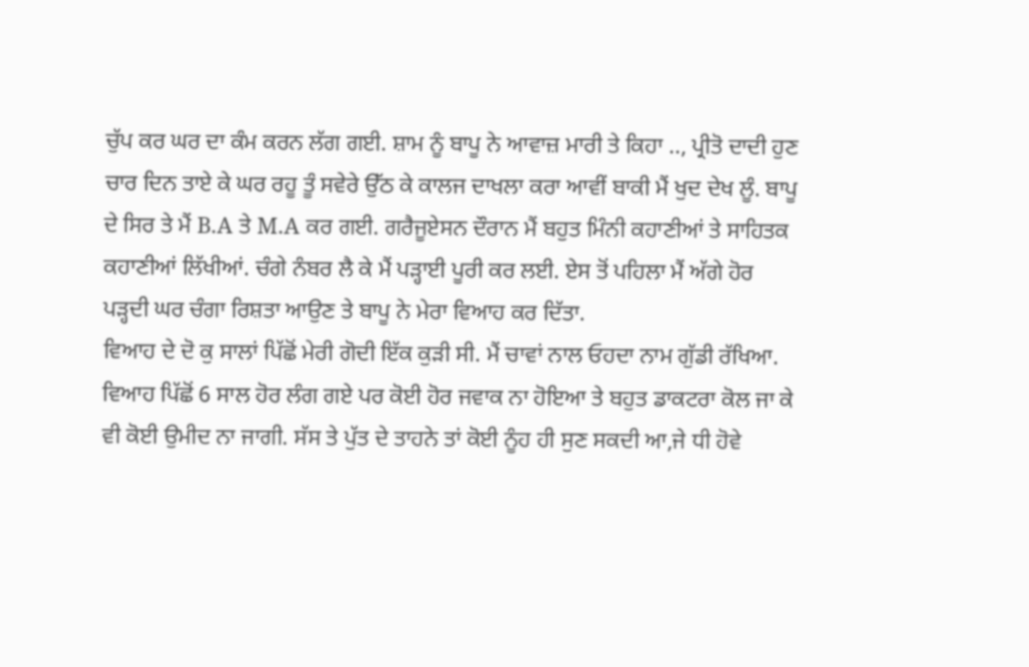ਚੁੱਪ ਕਰ ਘਰ ਦਾ ਕੰਮ ਕਰਨ ਲੱਗ ਗਈ. ਸ਼ਾਮ ਨੂੰ ਬਾਪੂ ਨੇ ਆਵਾਜ਼ ਮਾਰੀ ਤੇ ਕਿਹਾ .., ਪ੍ਰੀਤੋ ਦਾਦੀ ਹੁਣ ਚਾਰ ਦਿਨ ਤਾਏ ਕੇ ਘਰ ਰਹੂ ਤੂੰ ਸਵੇਰੇ ਉੱਠ ਕੇ ਕਾਲਜ ਦਾਖਲਾ ਕਰਾ ਆਵੀਂ ਬਾਕੀ ਮੈਂ ਖੁਦ ਦੇਖ ਲੂੰ. ਬਾਪੂ ਦੇ ਸਿਰ ਤੇ ਮੈਂ B.A ਤੇ M.A ਕਰ ਗਈ. ਗਰੈਜੂਏਸਨ ਦੌਰਾਨ ਮੈਂ ਬਹੁਤ ਮਿੰਨੀ ਕਹਾਣੀਆਂ ਤੇ ਸਾਹਿਤਕ ਕਹਾਣੀਆਂ ਲਿੱਖੀਆਂ. ਚੰਗੇ ਨੰਬਰ ਲੈ ਕੇ ਮੈਂ ਪੜ੍ਹਾਈ ਪੂਰੀ ਕਰ ਲਈ. ਏਸ ਤੋਂ ਪਹਿਲਾ ਮੈਂ ਅੱਗੇ ਹੋਰ ਪੜ੍ਹਦੀ ਘਰ ਚੰਗਾ ਰਿਸ਼ਤਾ ਆਉਣ ਤੇ ਬਾਪੂ ਨੇ ਮੇਰਾ ਵਿਆਹ ਕਰ ਦਿੱਤਾ.
ਵਿਆਹ ਦੇ ਦੋ ਕੁ ਸਾਲਾਂ ਪਿੱਛੋਂ ਮੇਰੀ ਗੋਦੀ ਇੱਕ ਕੁੜੀ ਸੀ. ਮੈਂ ਚਾਵਾਂ ਨਾਲ ਓਹਦਾ ਨਾਮ ਗੁੱਡੀ ਰੱਖਿਆ. ਵਿਆਹ ਪਿੱਛੋਂ 6 ਸਾਲ ਹੋਰ ਲੰਗ ਗਏ ਪਰ ਕੋਈ ਹੋਰ ਜਵਾਕ ਨਾ ਹੋਇਆ ਤੇ ਬਹੁਤ ਡਾਕਟਰਾ ਕੋਲ ਜਾ ਕੇ ਵੀ ਕੋਈ ਉਮੀਦ ਨਾ ਜਾਗੀ. ਸੱਸ ਤੇ ਪੁੱਤ ਦੇ ਤਾਹਨੇ ਤਾਂ ਕੋਈ ਨੂੰਹ ਹੀ ਸੁਣ ਸਕਦੀ ਆ,ਜੇ ਧੀ ਹੋਵੇ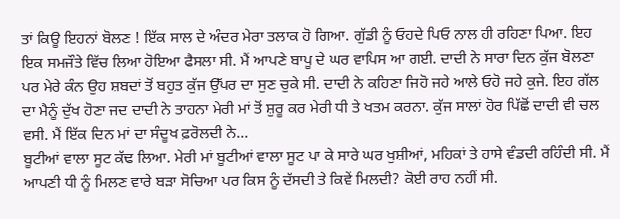ਤਾਂ ਕਿਊ ਇਹਨਾਂ ਬੋਲਣ ! ਇੱਕ ਸਾਲ ਦੇ ਅੰਦਰ ਮੇਰਾ ਤਲਾਕ ਹੋ ਗਿਆ. ਗੁੱਡੀ ਨੂੰ ਓਹਦੇ ਪਿਓ ਨਾਲ ਹੀ ਰਹਿਣਾ ਪਿਆ. ਇਹ ਇਕ ਸਮਜੌਤੇ ਵਿੱਚ ਲਿਆ ਹੋਇਆ ਫੈਸਲਾ ਸੀ. ਮੈਂ ਆਪਣੇ ਬਾਪੂ ਦੇ ਘਰ ਵਾਪਿਸ ਆ ਗਈ. ਦਾਦੀ ਨੇ ਸਾਰਾ ਦਿਨ ਕੁੱਜ ਬੋਲਣਾ ਪਰ ਮੇਰੇ ਕੰਨ ਉਹ ਸ਼ਬਦਾਂ ਤੋਂ ਬਹੁਤ ਕੁੱਜ ਉੱਪਰ ਦਾ ਸੁਣ ਚੁਕੇ ਸੀ. ਦਾਦੀ ਨੇ ਕਹਿਣਾ ਜਿਹੋ ਜਹੇ ਆਲੇ ਓਹੋ ਜਹੇ ਕੁਜੇ. ਇਹ ਗੱਲ ਦਾ ਮੈਨੂੰ ਦੁੱਖ ਹੋਣਾ ਜਦ ਦਾਦੀ ਨੇ ਤਾਹਨਾ ਮੇਰੀ ਮਾਂ ਤੋਂ ਸ਼ੁਰੂ ਕਰ ਮੇਰੀ ਧੀ ਤੇ ਖਤਮ ਕਰਨਾ. ਕੁੱਜ ਸਾਲਾਂ ਹੋਰ ਪਿੱਛੋਂ ਦਾਦੀ ਵੀ ਚਲ ਵਸੀ. ਮੈਂ ਇੱਕ ਦਿਨ ਮਾਂ ਦਾ ਸੰਦੂਖ ਫ਼ਰੋਲਦੀ ਨੇ...
ਬੂਟੀਆਂ ਵਾਲਾ ਸੂਟ ਕੱਢ ਲਿਆ. ਮੇਰੀ ਮਾਂ ਬੂਟੀਆਂ ਵਾਲਾ ਸੂਟ ਪਾ ਕੇ ਸਾਰੇ ਘਰ ਖੁਸ਼ੀਆਂ, ਮਹਿਕਾਂ ਤੇ ਹਾਸੇ ਵੰਡਦੀ ਰਹਿੰਦੀ ਸੀ. ਮੈਂ ਆਪਣੀ ਧੀ ਨੂੰ ਮਿਲਣ ਵਾਰੇ ਬੜਾ ਸੋਚਿਆ ਪਰ ਕਿਸ ਨੂੰ ਦੱਸਦੀ ਤੇ ਕਿਵੇਂ ਮਿਲਦੀ? ਕੋਈ ਰਾਹ ਨਹੀਂ ਸੀ.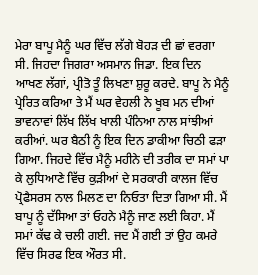ਮੇਰਾ ਬਾਪੂ ਮੈਨੂੰ ਘਰ ਵਿੱਚ ਲੱਗੇ ਬੋਹੜ ਦੀ ਛਾਂ ਵਰਗਾ ਸੀ. ਜਿਹਦਾ ਜਿਗਰਾ ਅਸਮਾਨ ਜਿਡਾ. ਇਕ ਦਿਨ ਆਖਣ ਲੱਗਾਂ, ਪ੍ਰੀਤੋ ਤੂੰ ਲਿਖਣਾ ਸ਼ੁਰੂ ਕਰਦੇ. ਬਾਪੂ ਨੇ ਮੈਨੂੰ ਪ੍ਰੇਰਿਤ ਕਰਿਆ ਤੇ ਮੈਂ ਘਰ ਵੇਹਲੀ ਨੇ ਖੂਬ ਮਨ ਦੀਆਂ ਭਾਵਨਾਵਾਂ ਲਿੱਖ ਲਿੱਖ ਖਾਲੀ ਪੰਨਿਆ ਨਾਲ ਸਾਂਝੀਆਂ ਕਰੀਆਂ. ਘਰ ਬੈਠੀ ਨੂੰ ਇਕ ਦਿਨ ਡਾਕੀਆ ਚਿਠੀ ਫੜਾ ਗਿਆ. ਜਿਹਦੇ ਵਿੱਚ ਮੈਨੂੰ ਮਹੀਨੇ ਦੀ ਤਰੀਕ ਦਾ ਸਮਾਂ ਪਾ ਕੇ ਲੁਧਿਆਣੇ ਵਿੱਚ ਕੁੜੀਆਂ ਦੇ ਸਰਕਾਰੀ ਕਾਲਜ ਵਿੱਚ ਪ੍ਰੋਫੈਸਰਸ ਨਾਲ ਮਿਲਣ ਦਾ ਨਿਓਤਾ ਦਿਤਾ ਗਿਆ ਸੀ. ਮੈਂ ਬਾਪੂ ਨੂੰ ਦੱਸਿਆ ਤਾਂ ਓਹਨੇ ਮੈਨੂੰ ਜਾਣ ਲਈ ਕਿਹਾ. ਮੈਂ ਸਮਾਂ ਕੱਢ ਕੇ ਚਲੀ ਗਈ. ਜਦ ਮੈਂ ਗਈ ਤਾਂ ਉਹ ਕਮਰੇ ਵਿੱਚ ਸਿਰਫ ਇਕ ਔਰਤ ਸੀ.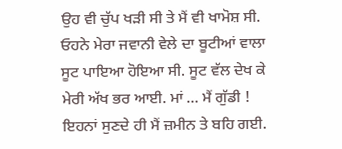ਉਹ ਵੀ ਚੁੱਪ ਖੜੀ ਸੀ ਤੇ ਮੈਂ ਵੀ ਖਾਮੋਸ਼ ਸੀ. ਓਹਨੇ ਮੇਰਾ ਜਵਾਨੀ ਵੇਲੇ ਦਾ ਬੂਟੀਆਂ ਵਾਲਾ ਸੂਟ ਪਾਇਆ ਹੋਇਆ ਸੀ. ਸੂਟ ਵੱਲ ਦੇਖ ਕੇ ਮੇਰੀ ਅੱਖ ਭਰ ਆਈ. ਮਾਂ … ਮੈਂ ਗੁੱਡੀ ! ਇਹਨਾਂ ਸੁਣਦੇ ਹੀ ਮੈਂ ਜ਼ਮੀਨ ਤੇ ਬਹਿ ਗਈ.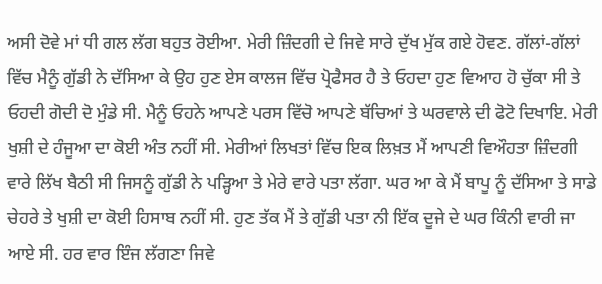ਅਸੀ ਦੋਵੇ ਮਾਂ ਧੀ ਗਲ ਲੱਗ ਬਹੁਤ ਰੋਈਆ. ਮੇਰੀ ਜ਼ਿੰਦਗੀ ਦੇ ਜਿਵੇ ਸਾਰੇ ਦੁੱਖ ਮੁੱਕ ਗਏ ਹੋਵਣ. ਗੱਲਾਂ-ਗੱਲਾਂ ਵਿੱਚ ਮੈਨੂੰ ਗੁੱਡੀ ਨੇ ਦੱਸਿਆ ਕੇ ਉਹ ਹੁਣ ਏਸ ਕਾਲਜ ਵਿੱਚ ਪ੍ਰੋਫੈਸਰ ਹੈ ਤੇ ਓਹਦਾ ਹੁਣ ਵਿਆਹ ਹੋ ਚੁੱਕਾ ਸੀ ਤੇ ਓਹਦੀ ਗੋਦੀ ਦੋ ਮੁੰਡੇ ਸੀ. ਮੈਨੂੰ ਓਹਨੇ ਆਪਣੇ ਪਰਸ ਵਿੱਚੋ ਆਪਣੇ ਬੱਚਿਆਂ ਤੇ ਘਰਵਾਲੇ ਦੀ ਫੋਟੋ ਦਿਖਾਇ. ਮੇਰੀ ਖੁਸ਼ੀ ਦੇ ਹੰਜੂਆ ਦਾ ਕੋਈ ਅੰਤ ਨਹੀਂ ਸੀ. ਮੇਰੀਆਂ ਲਿਖਤਾਂ ਵਿੱਚ ਇਕ ਲਿਖ਼ਤ ਮੈਂ ਆਪਣੀ ਵਿਔਹਤਾ ਜ਼ਿੰਦਗੀ ਵਾਰੇ ਲਿੱਖ ਬੈਠੀ ਸੀ ਜਿਸਨੂੰ ਗੁੱਡੀ ਨੇ ਪੜ੍ਹਿਆ ਤੇ ਮੇਰੇ ਵਾਰੇ ਪਤਾ ਲੱਗਾ. ਘਰ ਆ ਕੇ ਮੈਂ ਬਾਪੂ ਨੂੰ ਦੱਸਿਆ ਤੇ ਸਾਡੇ ਚੇਹਰੇ ਤੇ ਖੁਸ਼ੀ ਦਾ ਕੋਈ ਹਿਸਾਬ ਨਹੀਂ ਸੀ. ਹੁਣ ਤੱਕ ਮੈਂ ਤੇ ਗੁੱਡੀ ਪਤਾ ਨੀ ਇੱਕ ਦੂਜੇ ਦੇ ਘਰ ਕਿੰਨੀ ਵਾਰੀ ਜਾ ਆਏ ਸੀ. ਹਰ ਵਾਰ ਇੰਜ ਲੱਗਣਾ ਜਿਵੇ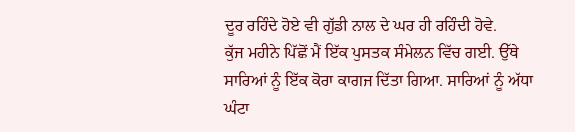ਦੂਰ ਰਹਿੰਦੇ ਹੋਏ ਵੀ ਗੁੱਡੀ ਨਾਲ ਦੇ ਘਰ ਹੀ ਰਹਿੰਦੀ ਹੋਵੇ.
ਕੁੱਜ ਮਹੀਨੇ ਪਿੱਛੋਂ ਮੈਂ ਇੱਕ ਪੁਸਤਕ ਸੰਮੇਲਨ ਵਿੱਚ ਗਈ. ਉੱਥੇ ਸਾਰਿਆਂ ਨੂੰ ਇੱਕ ਕੋਰਾ ਕਾਗਜ ਦਿੱਤਾ ਗਿਆ. ਸਾਰਿਆਂ ਨੂੰ ਅੱਧਾ ਘੰਟਾ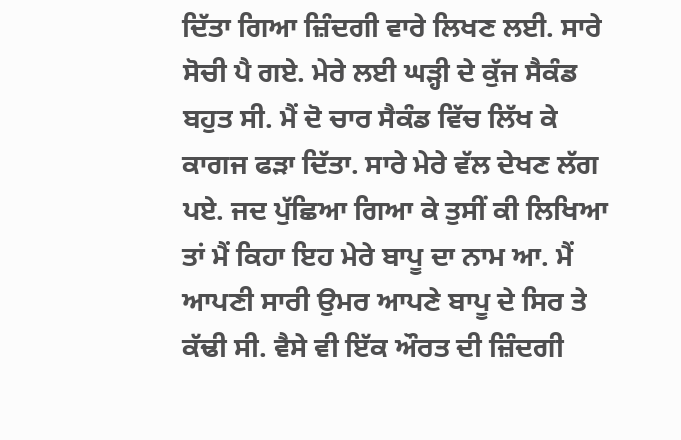ਦਿੱਤਾ ਗਿਆ ਜ਼ਿੰਦਗੀ ਵਾਰੇ ਲਿਖਣ ਲਈ. ਸਾਰੇ ਸੋਚੀ ਪੈ ਗਏ. ਮੇਰੇ ਲਈ ਘੜ੍ਹੀ ਦੇ ਕੁੱਜ ਸੈਕੰਡ ਬਹੁਤ ਸੀ. ਮੈਂ ਦੋ ਚਾਰ ਸੈਕੰਡ ਵਿੱਚ ਲਿੱਖ ਕੇ ਕਾਗਜ ਫੜਾ ਦਿੱਤਾ. ਸਾਰੇ ਮੇਰੇ ਵੱਲ ਦੇਖਣ ਲੱਗ ਪਏ. ਜਦ ਪੁੱਛਿਆ ਗਿਆ ਕੇ ਤੁਸੀਂ ਕੀ ਲਿਖਿਆ ਤਾਂ ਮੈਂ ਕਿਹਾ ਇਹ ਮੇਰੇ ਬਾਪੂ ਦਾ ਨਾਮ ਆ. ਮੈਂ ਆਪਣੀ ਸਾਰੀ ਉਮਰ ਆਪਣੇ ਬਾਪੂ ਦੇ ਸਿਰ ਤੇ ਕੱਢੀ ਸੀ. ਵੈਸੇ ਵੀ ਇੱਕ ਔਰਤ ਦੀ ਜ਼ਿੰਦਗੀ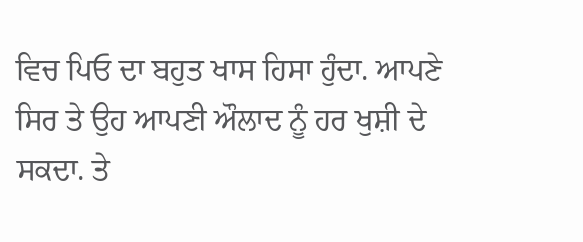ਵਿਚ ਪਿਓ ਦਾ ਬਹੁਤ ਖਾਸ ਹਿਸਾ ਹੁੰਦਾ. ਆਪਣੇ ਸਿਰ ਤੇ ਉਹ ਆਪਣੀ ਔਲਾਦ ਨੂੰ ਹਰ ਖੁਸ਼ੀ ਦੇ ਸਕਦਾ. ਤੇ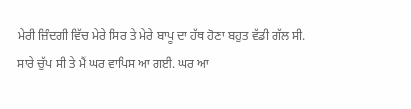ਮੇਰੀ ਜ਼ਿੰਦਗੀ ਵਿੱਚ ਮੇਰੇ ਸਿਰ ਤੇ ਮੇਰੇ ਬਾਪੂ ਦਾ ਹੱਥ ਹੋਣਾ ਬਹੁਤ ਵੱਡੀ ਗੱਲ ਸੀ. ਸਾਰੇ ਚੁੱਪ ਸੀ ਤੇ ਮੈਂ ਘਰ ਵਾਪਿਸ ਆ ਗਈ. ਘਰ ਆ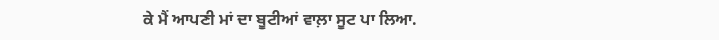ਕੇ ਮੈਂ ਆਪਣੀ ਮਾਂ ਦਾ ਬੂਟੀਆਂ ਵਾਲ਼ਾ ਸੂਟ ਪਾ ਲਿਆ.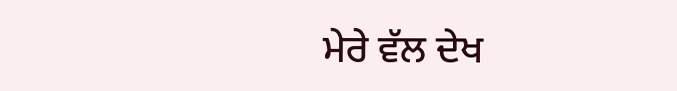ਮੇਰੇ ਵੱਲ ਦੇਖ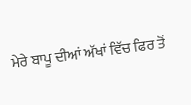ਮੇਰੇ ਬਾਪੂ ਦੀਆਂ ਅੱਖਾਂ ਵਿੱਚ ਫਿਰ ਤੋਂ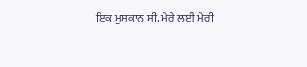ਇਕ ਮੁਸਕਾਨ ਸੀ. ਮੇਰੇ ਲਈ ਮੇਰੀ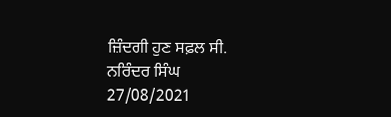ਜ਼ਿੰਦਗੀ ਹੁਣ ਸਫ਼ਲ ਸੀ.
ਨਰਿੰਦਰ ਸਿੰਘ
27/08/2021